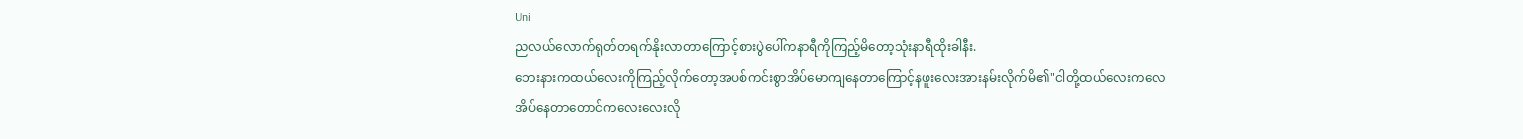Uni
ညလယ်လောက်ရုတ်တရက်နိုးလာတာကြောင့်စားပွဲပေါ်ကနာရီကိုကြည့်မိတော့သုံးနာရီထိုးခါနီး.
ဘေးနားကထယ်လေးကိုကြည့်လိုက်တော့အပစ်ကင်းစွာအိပ်မောကျနေတာကြောင့်နဖူးလေးအားနမ်းလိုက်မိ၏"ငါတို့ထယ်လေးကလေ
အိပ်နေတာတောင်ကလေးလေးလို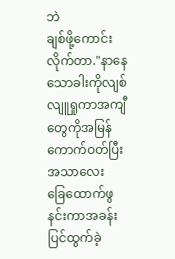ဘဲ
ချစ်ဖို့ကောင်းလိုက်တာ."နာနေသောခါးကိုလျစ်လျူရှုကာအကျီတွေကိုအမြန်ကောက်ဝတ်ပြီးအသာလေး
ခြေထောက်ဖွနင်းကာအခန်းပြင်ထွက်ခဲ့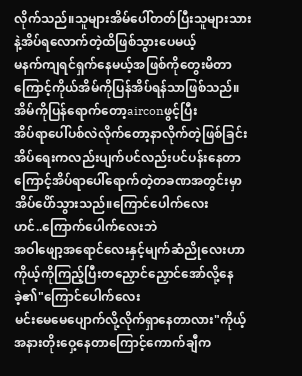လိုက်သည်။သူများအိမ်ပေါ်တတ်ပြီးသူများသားနဲ့အိပ်ရလောက်တဲ့ထိဖြစ်သွားပေမယ့်
မနက်ကျရင်ရှက်နေမယ့်အဖြစ်ကိုတွေးမိတာကြောင့်ကိုယ်အိမ်ကိုပြန်အိပ်ရန်သာဖြစ်သည်။
အိမ်ကိုပြန်ရောက်တော့airconဖွင့်ပြီး
အိပ်ရာပေါ်ပစ်လဲလိုက်တော့နာလိုက်တဲ့ဖြစ်ခြင်း
အိပ်ရေးကလည်းပျက်ပင်လည်းပင်ပန်းနေတာကြောင့်အိပ်ရာပေါ်ရောက်တဲ့တခဏအတွင်းမှာအိပ်ပေိာ်သွားသည်။ကြောင်ပေါက်လေး
ဟင်..ကြောက်ပေါက်လေးဘဲ
အဝါဖျော့အရောင်လေးနှင့်မျက်ဆံညိုလေးဟာကိုယ့်ကိုကြည့်ပြီးတညှောင်ညှောင်အော်လို့နေခဲ့၏"ကြောင်ပေါက်လေး
မင်းမေမေပျောက်လို့လိုက်ရှာနေတာလား"ကိုယ့်အနားတိုးဝှေ့နေတာကြောင့်ကောက်ချီက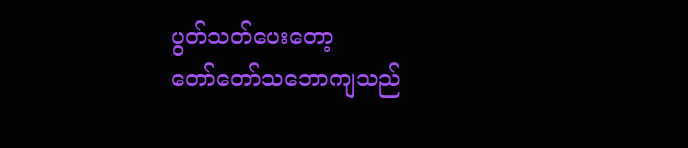ပွတ်သတ်ပေးတော့
တော်တော်သဘောကျသည်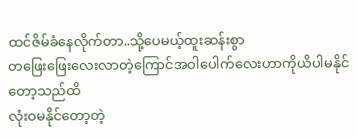ထင်ဇိမ်ခံနေလိုက်တာ..သို့ပေမယ့်ထူးဆန်းစွာ
တဖြေးဖြေးလေးလာတဲ့ကြောင်အဝါပေါက်လေးဟာကိုယိပါမနိုင်တော့သည်ထိ
လုံးဝမနိုင်တော့တဲ့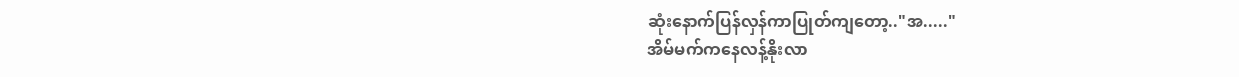ဆုံးနောက်ပြန်လှန်ကာပြုတ်ကျတော့.."အ....."
အိမ်မက်ကနေလန့်နိုးလာ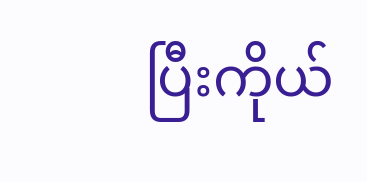ပြီးကိုယ်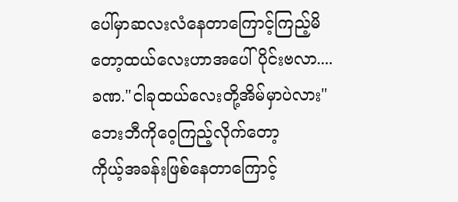ပေါ်မှာဆလးလံနေတာကြောင့်ကြည့်မိတော့ထယ်လေးဟာအပေါ်ပိုင်းဗလာ....
ခဏ."ငါခုထယ်လေးတို့အိမ်မှာပဲလား"
ဘေးဘီကိုဝေ့ကြည့်လိုက်တော့
ကိုယ့်အခန်းဖြစ်နေတာကြောင့်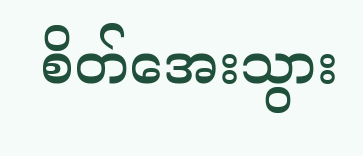စိတ်အေးသွား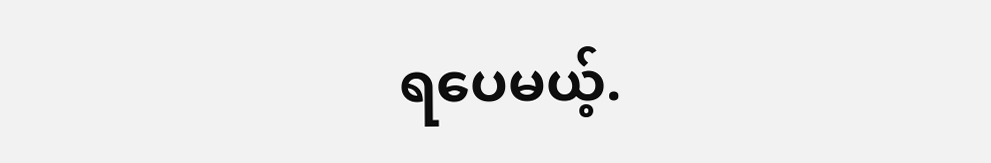ရပေမယ့်.